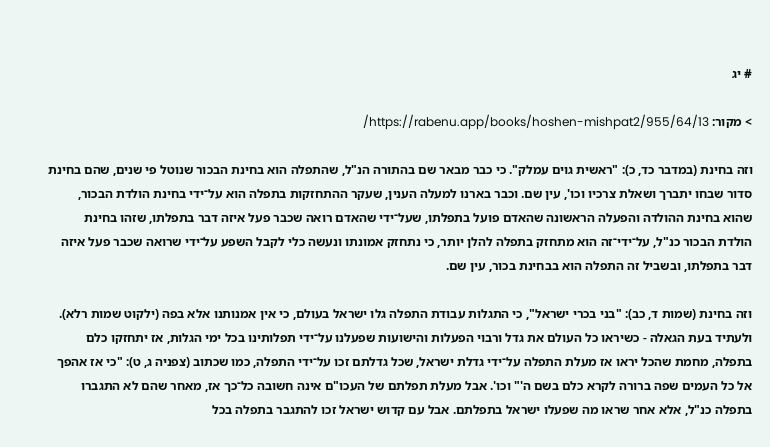# יג

> מקור: https://rabenu.app/books/hoshen-mishpat2/955/64/13/

וזה בחינת (במדבר כד, כ): "ראשית גוים עמלק". כי כבר מבאר שם בהתורה הנ"ל, שהתפלה הוא בחינת הבכור שנוטל פי שנים, שהם בחינת סדור שבחו יתברך ושאלת צרכיו וכו', עין שם. וכבר בארנו למעלה הענין, שעקר ההתחזקות בתפלה הוא על־ידי בחינת הולדת הבכור, שהוא בחינת ההולדה והפעלה הראשונה שהאדם פועל בתפלתו, שעל־ידי שהאדם רואה שכבר פעל איזה דבר בתפלתו, שזהו בחינת הולדת הבכור כנ"ל, על־ידי־זה הוא מתחזק בתפלה להלן יותר, כי נתחזק אמונתו ונעשה כלי לקבל השפע על־ידי שרואה שכבר פעל איזה דבר בתפלתו, ובשביל זה התפלה הוא בבחינת בכור, עין שם.

וזה בחינת (שמות ד, כב): "בני בכרי ישראל", כי התגלות עבודת התפלה גלו ישראל בעולם, כי אין אמנותנו אלא בפה (ילקוט שמות רלא). ולעתיד בעת הגאלה - כשיראו כל העולם את גדל ורבוי הפעלות והישועות שפעלנו על־ידי תפלותינו בכל ימי הגלות, אז יתחזקו כלם בתפלה, מחמת שהכל יראו אז מעלת התפלה על־ידי גדלת ישראל, שכל גדלתם זכו על־ידי התפלה, כמו שכתוב (צפניה ג, ט): "כי אז אהפך אל כל העמים שפה ברורה לקרא כלם בשם ה'" וכו'. אבל מעלת תפלתם של העכו"ם אינה חשובה כל־כך אז, מאחר שהם לא התגברו בתפלה כנ"ל, אלא אחר שראו מה שפעלו ישראל בתפלתם. אבל עם קדוש ישראל זכו להתגבר בתפלה בכל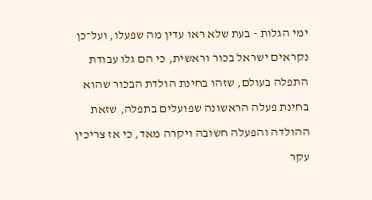ימי הגלות - בעת שלא ראו עדין מה שפעלו, ועל־כן נקראים ישראל בכור וראשית, כי הם גלו עבודת התפלה בעולם, שזהו בחינת הולדת הבכור שהוא בחינת פעלה הראשונה שפועלים בתפלה, שזאת ההולדה והפעלה חשובה ויקרה מאד, כי אז צריכין עקר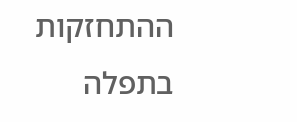ההתחזקות בתפלה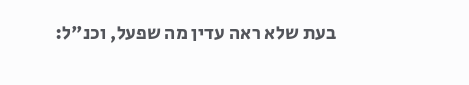בעת שלא ראה עדין מה שפעל, וכנ"ל: